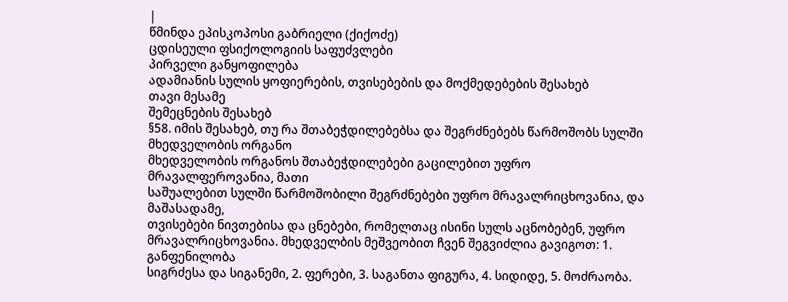|
წმინდა ეპისკოპოსი გაბრიელი (ქიქოძე)
ცდისეული ფსიქოლოგიის საფუძვლები
პირველი განყოფილება
ადამიანის სულის ყოფიერების, თვისებების და მოქმედებების შესახებ
თავი მესამე
შემეცნების შესახებ
§58. იმის შესახებ, თუ რა შთაბეჭდილებებსა და შეგრძნებებს წარმოშობს სულში მხედველობის ორგანო
მხედველობის ორგანოს შთაბეჭდილებები გაცილებით უფრო მრავალფეროვანია, მათი
საშუალებით სულში წარმოშობილი შეგრძნებები უფრო მრავალრიცხოვანია, და მაშასადამე,
თვისებები ნივთებისა და ცნებები, რომელთაც ისინი სულს აცნობებენ, უფრო
მრავალრიცხოვანია. მხედველბის მეშვეობით ჩვენ შეგვიძლია გავიგოთ: 1. განფენილობა
სიგრძესა და სიგანემი, 2. ფერები, 3. საგანთა ფიგურა, 4. სიდიდე, 5. მოძრაობა.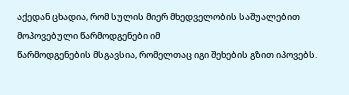აქედან ცხადია, რომ სულის მიერ მხედველობის საშუალებით მოპოვებული წარმოდგენები იმ
წარმოდგენების მსგავსია, რომელთაც იგი შეხების გზით იპოვებს.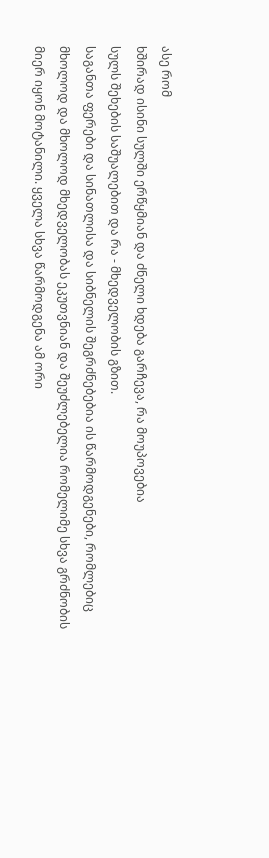ასე რომ
ხშირად ისინი სულში ერწყმიან და ძნელი ხდება გარჩევა, რა მოუპოვებია
სულს შეხების საშუალებით და რა - მხედველობის გზით.
საგანთა ფერები და სინათლისა და სიბნელის შეგრძნებებია ის წარმოდგენები, რომლებიც
მხოლოდ და მხოლოდ მხედველობას ეკუთვნიან და შეუძლებელია რომელიმე სხვა გრძნობის
მიერ იყონ მოტანილი. ყველა სხვა წარმოდგენა ამ ორი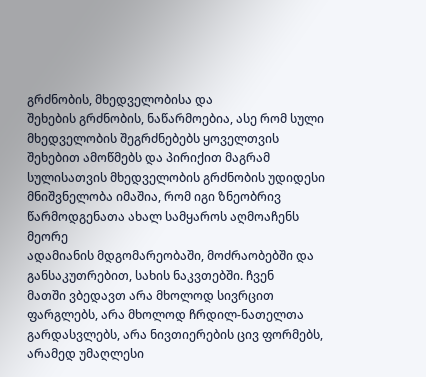გრძნობის, მხედველობისა და
შეხების გრძნობის, ნაწარმოებია, ასე რომ სული მხედველობის შეგრძნებებს ყოველთვის
შეხებით ამოწმებს და პირიქით მაგრამ სულისათვის მხედველობის გრძნობის უდიდესი
მნიშვნელობა იმაშია, რომ იგი ზნეობრივ წარმოდგენათა ახალ სამყაროს აღმოაჩენს მეორე
ადამიანის მდგომარეობაში, მოძრაობებში და განსაკუთრებით, სახის ნაკვთებში. ჩვენ
მათში ვბედავთ არა მხოლოდ სივრცით ფარგლებს, არა მხოლოდ ჩრდილ-ნათელთა
გარდასვლებს, არა ნივთიერების ცივ ფორმებს, არამედ უმაღლესი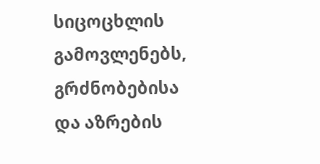სიცოცხლის გამოვლენებს,
გრძნობებისა და აზრების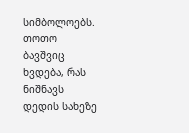სიმბოლოებს. თოთო ბავშვიც ხვდება, რას ნიშნავს დედის სახეზე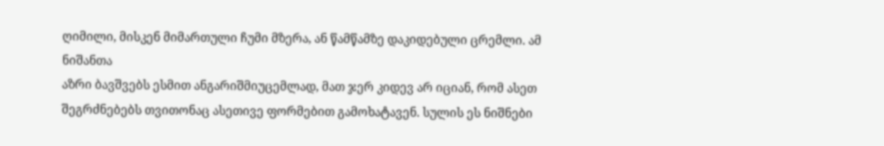ღიმილი, მისკენ მიმართული ჩუმი მზერა, ან წამწამზე დაკიდებული ცრემლი. ამ ნიშანთა
აზრი ბავშვებს ესმით ანგარიშმიუცემლად, მათ ჯერ კიდევ არ იციან, რომ ასეთ
შეგრძნებებს თვითონაც ასეთივე ფორმებით გამოხატავენ. სულის ეს ნიშნები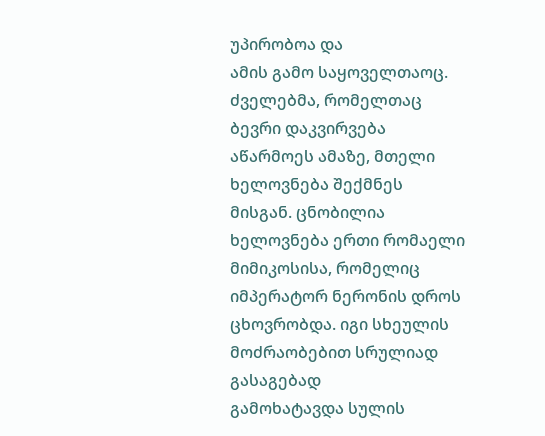უპირობოა და
ამის გამო საყოველთაოც. ძველებმა, რომელთაც ბევრი დაკვირვება აწარმოეს ამაზე, მთელი
ხელოვნება შექმნეს მისგან. ცნობილია ხელოვნება ერთი რომაელი მიმიკოსისა, რომელიც
იმპერატორ ნერონის დროს ცხოვრობდა. იგი სხეულის მოძრაობებით სრულიად გასაგებად
გამოხატავდა სულის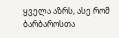ყველა აზრს, ასე რომ ბარბაროსთა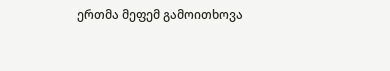ერთმა მეფემ გამოითხოვა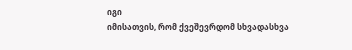იგი
იმისათვის, რომ ქვეშევრდომ სხვადასხვა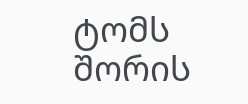ტომს შორის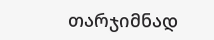თარჯიმნად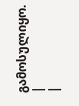გამოსულიყო.
|
|